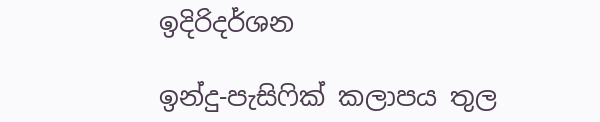ඉදිරිදර්ශන

ඉන්දු-පැසිෆික් කලාපය තුල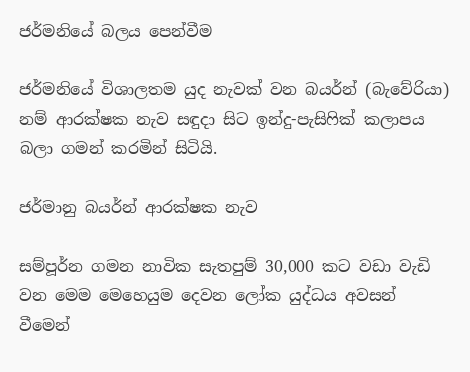ජර්මනියේ බලය පෙන්වීම

ජර්මනියේ විශාලතම යුද නැවක් වන බයර්න් (බැවේරියා) නම් ආරක්ෂක නැව සඳුදා සිට ඉන්දු-පැසිෆික් කලාපය බලා ගමන් කරමින් සිටියි.

ජර්මානු බයර්න් ආරක්ෂක නැව

සම්පූර්න ගමන නාවික සැතපුම් 30,000 කට වඩා වැඩි වන මෙම මෙහෙයුම දෙවන ලෝක යුද්ධය අවසන් වීමෙන්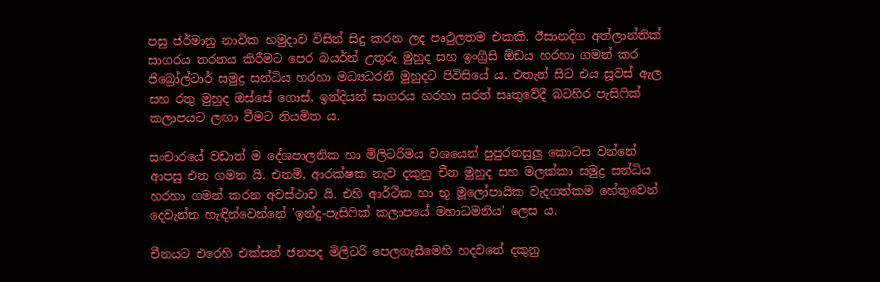පසු ජර්මානු නාවික හමුදාව විසින් සිදු කරන ලද පෘථුලතම එකකි. ඊසානදිග අත්ලාන්තික් සාගරය තරනය කිරීමට පෙර බයර්න් උතුරු මුහුද සහ ඉංග්‍රීසි ඕඩය හරහා ගමන් කර ජිබ්‍රෝල්ටාර් සමුද්‍ර සන්ධිය හරහා මධ්‍යධරනී මුහුදට පිවිසියේ ය. එතැන් සිට එය සූවස් ඇල සහ රතු මුහුද ඔස්සේ ගොස්, ඉන්දියන් සාගරය හරහා සරත් සෘතුවේදී බටහිර පැසිෆික් කලාපයට ලඟා වීමට නියමිත ය.

සංචාරයේ වඩාත් ම දේශපාලනික හා මිලිටරිමය වශයෙන් පුපුරනසුලු කොටස වන්නේ ආපසු එන ගමන යි. එනම්, ආරක්ෂක නැව දකුනු චීන මුහුද සහ මලක්කා සමුද්‍ර සන්ධිය හරහා ගමන් කරන අවස්ථාව යි. එහි ආර්ථික හා භූ මූලෝපායික වැදගත්කම හේතුවෙන් දෙවැන්න හැඳින්වෙන්නේ 'ඉන්දු-පැසිෆික් කලාපයේ මහාධමනිය' ලෙස ය.

චීනයට එරෙහි එක්සත් ජනපද මිලිටරි පෙලගැසීමෙහි හදවතේ දකුනු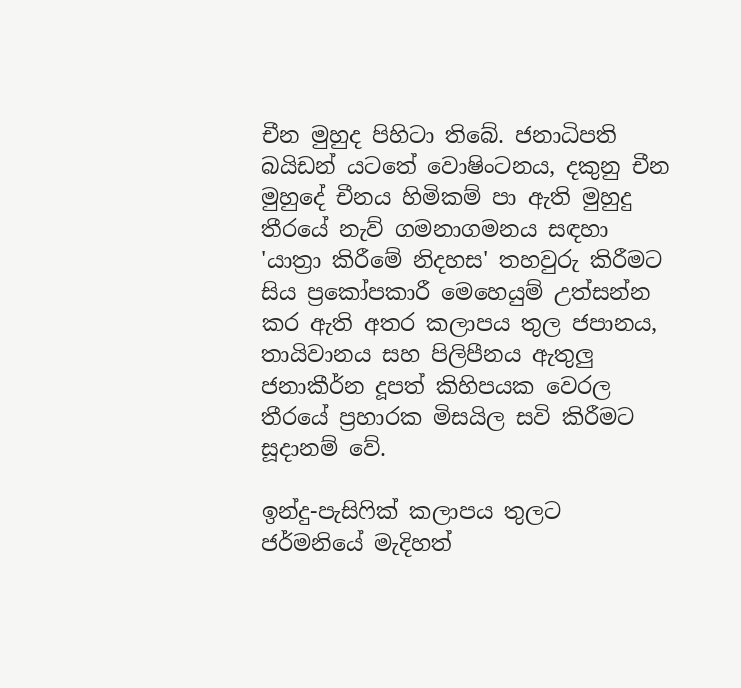චීන මුහුද පිහිටා තිබේ. ජනාධිපති බයිඩන් යටතේ වොෂිංටනය, දකුනු චීන මුහුදේ චීනය හිමිකම් පා ඇති මුහුදු තීරයේ නැව් ගමනාගමනය සඳහා 'යාත්‍රා කිරීමේ නිදහස' තහවුරු කිරීමට සිය ප්‍රකෝපකාරී මෙහෙයුම් උත්සන්න කර ඇති අතර කලාපය තුල ජපානය, තායිවානය සහ පිලිපීනය ඇතුලු ජනාකීර්න දූපත් කිහිපයක වෙරල තීරයේ ප්‍රහාරක මිසයිල සවි කිරීමට සූදානම් වේ.

ඉන්දු-පැසිෆික් කලාපය තුලට ජර්මනියේ මැදිහත්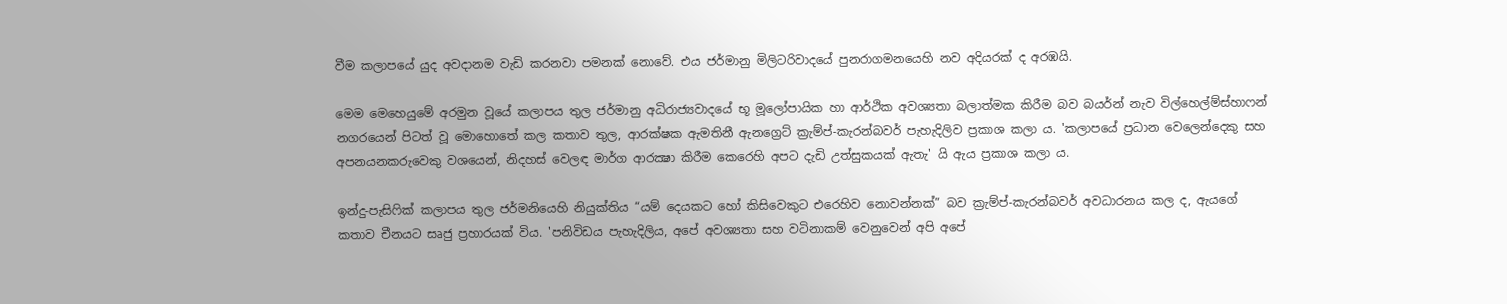වීම කලාපයේ යුද අවදානම වැඩි කරනවා පමනක් නොවේ. එය ජර්මානු මිලිටරිවාදයේ පුනරාගමනයෙහි නව අදියරක් ද අරඹයි.

මෙම මෙහෙයුමේ අරමුන වූයේ කලාපය තුල ජර්මානු අධිරාජ්‍යවාදයේ භූ මූලෝපායික හා ආර්ථික අවශ්‍යතා බලාත්මක කිරීම බව බයර්න් නැව විල්හෙල්ම්ස්හාෆන් නගරයෙන් පිටත් වූ මොහොතේ කල කතාව තුල, ආරක්ෂක ඇමතිනී ඇනග්‍රෙට් ක්‍රැම්ප්-කැරන්බවර් පැහැදිලිව ප්‍රකාශ කලා ය. 'කලාපයේ ප්‍රධාන වෙලෙන්දෙකු සහ අපනයනකරුවෙකු වශයෙන්, නිදහස් වෙලඳ මාර්ග ආරක්‍ෂා කිරීම කෙරෙහි අපට දැඩි උත්සුකයක් ඇතැ' යි ඇය ප්‍රකාශ කලා ය.

ඉන්දු-පැසිෆික් කලාපය තුල ජර්මනියෙහි නියුක්තිය “යම් දෙයකට හෝ කිසිවෙකුට එරෙහිව නොවන්නක්” බව ක්‍රැම්ප්-කැරන්බවර් අවධාරනය කල ද, ඇයගේ කතාව චීනයට සෘජු ප්‍රහාරයක් විය. 'පනිවිඩය පැහැදිලිය, අපේ අවශ්‍යතා සහ වටිනාකම් වෙනුවෙන් අපි අපේ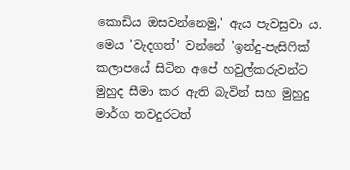කොඩිය ඔසවන්නෙමු,' ඇය පැවසුවා ය. මෙය 'වැදගත්' වන්නේ 'ඉන්දු-පැසිෆික් කලාපයේ සිටින අපේ හවුල්කරුවන්ට මුහුද සීමා කර ඇති බැවින් සහ මුහුදු මාර්ග තවදුරටත්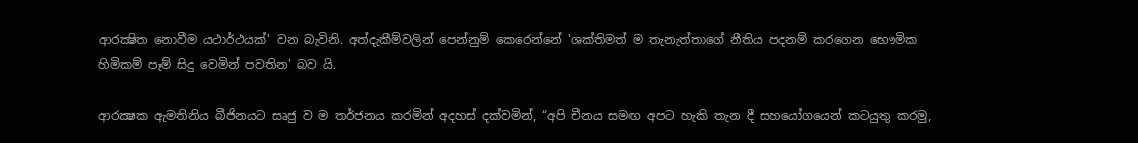ආරක්‍ෂිත නොවීම යථාර්ථයක්' වන බැවිනි. අත්දැකීම්වලින් පෙන්නුම් කෙරෙන්නේ 'ශක්තිමත් ම තැනැත්තාගේ නීතිය පදනම් කරගෙන භෞමික හිමිකම් පෑම් සිදු වෙමින් පවතින' බව යි.

ආරක්‍ෂක ඇමතිනිය බීජිනයට සෘජු ව ම තර්ජනය කරමින් අදහස් දක්වමින්, “අපි චීනය සමඟ අපට හැකි තැන දී සහයෝගයෙන් කටයුතු කරමු,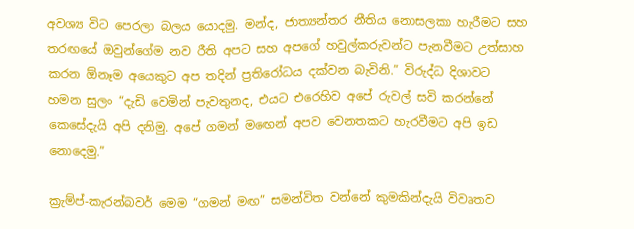අවශ්‍ය විට පෙරලා බලය යොදමු. මන්ද, ජාත්‍යන්තර නීතිය නොසලකා හැරීමට සහ තරඟයේ ඔවුන්ගේම නව රීති අපට සහ අපගේ හවුල්කරුවන්ට පැනවීමට උත්සාහ කරන ඕනෑම අයෙකුට අප තදින් ප්‍රතිරෝධය දක්වන බැවිනි.” විරුද්ධ දිශාවට හමන සුලං “දැඩි වෙමින් පැවතුනද, එයට එරෙහිව අපේ රුවල් සවි කරන්නේ කෙසේදැයි අපි දනිමු. අපේ ගමන් මඟෙන් අපව වෙනතකට හැරවීමට අපි ඉඩ නොදෙමු.”

ක්‍රැම්ප්-කැරන්බවර් මෙම “ගමන් මඟ” සමන්විත වන්නේ කුමකින්දැයි විවෘතව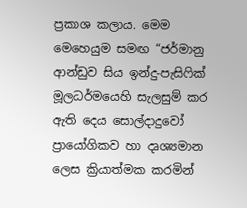ප්‍රකාශ කලාය. මෙම මෙහෙයුම සමඟ “ජර්මානු ආන්ඩුව සිය ඉන්දු-පැසිෆික් මූලධර්මයෙහි සැලසුම් කර ඇති දෙය සොල්දාදුවෝ ප්‍රායෝගිකව හා දෘශ්‍යමාන ලෙස ක්‍රියාත්මක කරමින්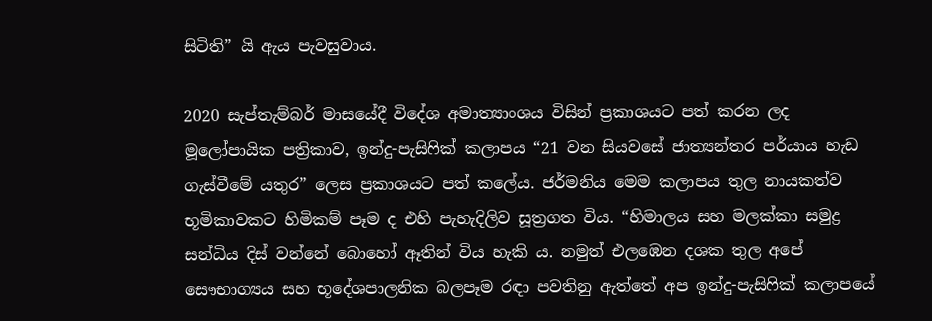සිටිති” යි ඇය පැවසුවාය.

2020 සැප්තැම්බර් මාසයේදී විදේශ අමාත්‍යාංශය විසින් ප්‍රකාශයට පත් කරන ලද මූලෝපායික පත්‍රිකාව, ඉන්දු-පැසිෆික් කලාපය “21 වන සියවසේ ජාත්‍යන්තර පර්යාය හැඩ ගැස්වීමේ යතුර” ලෙස ප්‍රකාශයට පත් කලේය. ජර්මනිය මෙම කලාපය තුල නායකත්ව භූමිකාවකට හිමිකම් පෑම ද එහි පැහැදිලිව සූත්‍රගත විය. “හිමාලය සහ මලක්කා සමුද්‍ර සන්ධිය දිස් වන්නේ බොහෝ ඈතින් විය හැකි ය. නමුත් එලඹෙන දශක තුල අපේ සෞභාග්‍යය සහ භූදේශපාලනික බලපෑම රඳා පවතිනු ඇත්තේ අප ඉන්දු-පැසිෆික් කලාපයේ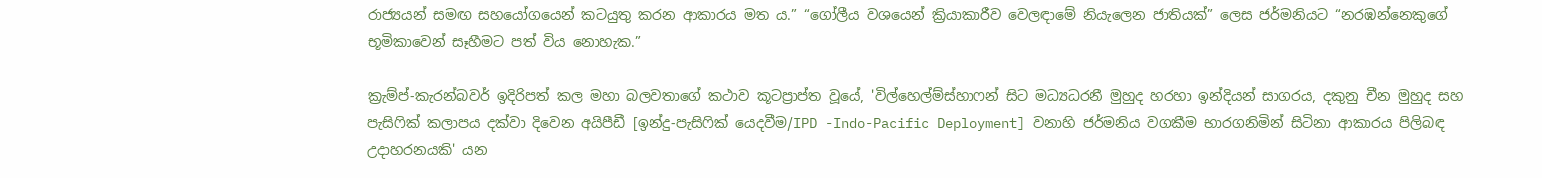රාජ්‍යයන් සමඟ සහයෝගයෙන් කටයුතු කරන ආකාරය මත ය.” “ගෝලීය වශයෙන් ක්‍රියාකාරීව වෙලඳාමේ නියැලෙන ජාතියක්” ලෙස ජර්මනියට “නරඹන්නෙකුගේ භූමිකාවෙන් සෑහීමට පත් විය නොහැක.”

ක්‍රැම්ප්-කැරන්බවර් ඉදිරිපත් කල මහා බලවතාගේ කථාව කූටප්‍රාප්ත වූයේ, 'විල්හෙල්ම්ස්හාෆන් සිට මධ්‍යධරනී මුහුද හරහා ඉන්දියන් සාගරය, දකුනු චීන මුහුද සහ පැසිෆික් කලාපය දක්වා දිවෙන අයිපීඩී [ඉන්දු-පැසිෆික් යෙදවීම/IPD -Indo-Pacific Deployment] වනාහි ජර්මනිය වගකීම භාරගනිමින් සිටිනා ආකාරය පිලිබඳ උදාහරනයකි' යන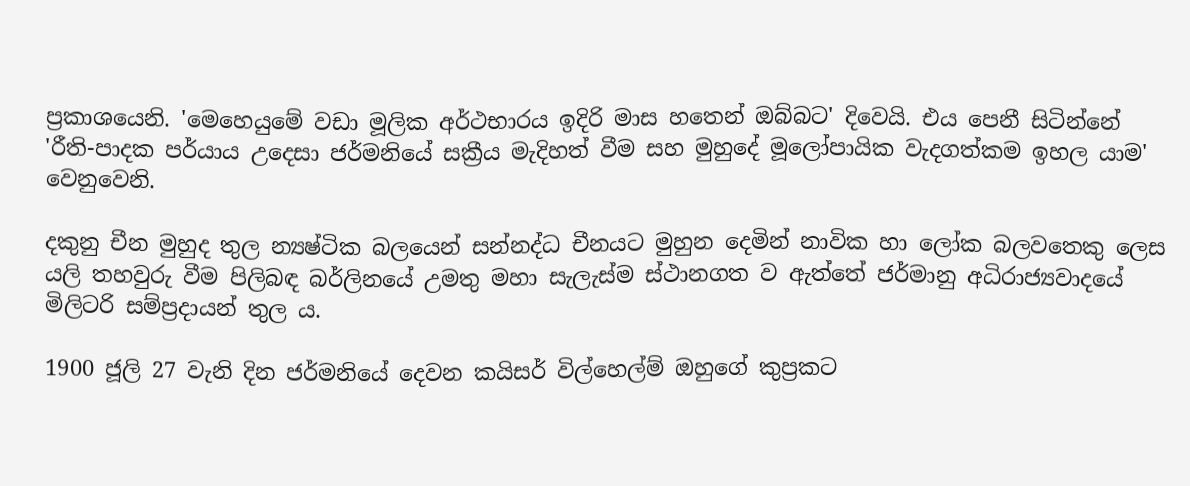ප්‍රකාශයෙනි. 'මෙහෙයුමේ වඩා මූලික අර්ථභාරය ඉදිරි මාස හතෙන් ඔබ්බට' දිවෙයි. එය පෙනී සිටින්නේ 'රීති-පාදක පර්යාය උදෙසා ජර්මනියේ සක්‍රීය මැදිහත් වීම සහ මුහුදේ මූලෝපායික වැදගත්කම ඉහල යාම' වෙනුවෙනි.

දකුනු චීන මුහුද තුල න්‍යෂ්ටික බලයෙන් සන්නද්ධ චීනයට මුහුන දෙමින් නාවික හා ලෝක බලවතෙකු ලෙස යලි තහවුරු වීම පිලිබඳ බර්ලිනයේ උමතු මහා සැලැස්ම ස්ථානගත ව ඇත්තේ ජර්මානු අධිරාජ්‍යවාදයේ මිලිටරි සම්ප්‍රදායන් තුල ය.

1900 ජූලි 27 වැනි දින ජර්මනියේ දෙවන කයිසර් විල්හෙල්ම් ඔහුගේ කුප්‍රකට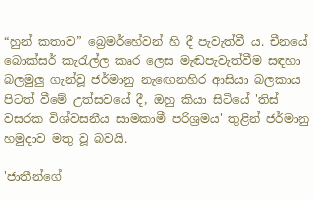“හුන් කතාව” බ්‍රෙමර්හේවන් හි දී පැවැත්වී ය. චීනයේ බොක්සර් කැරැල්ල කෘර ලෙස මැඬපැවැත්වීම සඳහා බලමුලු ගැන්වූ ජර්මානු නැඟෙනහිර ආසියා බලකාය පිටත් වීමේ උත්සවයේ දී, ඔහු කියා සිටියේ 'තිස් වසරක විශ්වසනීය සාමකාමී පරිශ්‍රමය' තුළින් ජර්මානු හමුදාව මතු වූ බවයි.

'ජාතීන්ගේ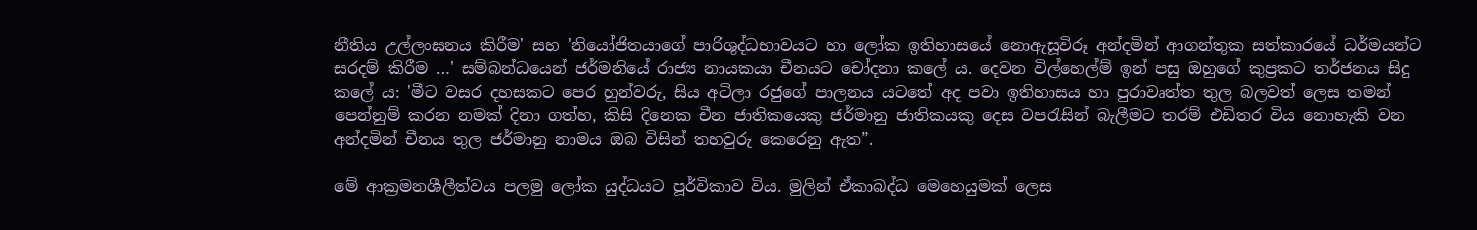නීතිය උල්ලංඝනය කිරීම' සහ 'නියෝජිතයාගේ පාරිශුද්ධභාවයට හා ලෝක ඉතිහාසයේ නොඇසූවිරූ අන්දමින් ආගන්තුක සත්කාරයේ ධර්මයන්ට සරදම් කිරීම …' සම්බන්ධයෙන් ජර්මනියේ රාජ්‍ය නායකයා චීනයට චෝදනා කලේ ය. දෙවන විල්හෙල්ම් ඉන් පසු ඔහුගේ කුප්‍රකට තර්ජනය සිදු කලේ ය: 'මීට වසර දහසකට පෙර හුන්වරු, සිය අටිලා රජුගේ පාලනය යටතේ අද පවා ඉතිහාසය හා පුරාවෘත්ත තුල බලවත් ලෙස තමන් පෙන්නුම් කරන නමක් දිනා ගත්හ, කිසි දිනෙක චීන ජාතිකයෙකු ජර්මානු ජාතිකයකු දෙස වපරැසින් බැලීමට තරම් එඩිතර විය නොහැකි වන අන්දමින් චීනය තුල ජර්මානු නාමය ඔබ විසින් තහවුරු කෙරෙනු ඇත”.

මේ ආක්‍රමනශීලීත්වය පලමු ලෝක යුද්ධයට පූර්විකාව විය. මුලින් ඒකාබද්ධ මෙහෙයුමක් ලෙස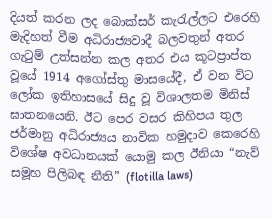දියත් කරන ලද බොක්සර් කැරැල්ලට එරෙහි මැදිහත් වීම අධිරාජ්‍යවාදී බලවතුන් අතර ගැටුම් උත්සන්න කල අතර එය කූටප්‍රාප්ත වූයේ 1914 අගෝස්තු මාසයේදී, ඒ වන විට ලෝක ඉතිහාසයේ සිදු වූ විශාලතම මිනිස් ඝාතනයෙනි. ඊට පෙර වසර කිහිපය තුල ජර්මානු අධිරාජ්‍යය නාවික හමුදාව කෙරෙහි විශේෂ අවධානයක් යොමු කල ඊනියා “නැව් සමූහ පිලිබඳ නීති” (flotilla laws)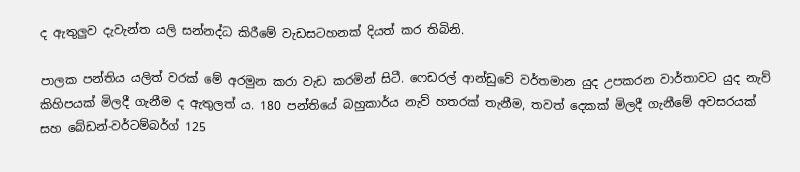ද ඇතුලුව දැවැන්ත යලි සන්නද්ධ කිරීමේ වැඩසටහනක් දියත් කර තිබිනි.

පාලක පන්තිය යලිත් වරක් මේ අරමුන කරා වැඩ කරමින් සිටී. ෆෙඩරල් ආන්ඩුවේ වර්තමාන යුද උපකරන වාර්තාවට යුද නැව් කිහිපයක් මිලදී ගැනීම ද ඇතුලත් ය. 180 පන්තියේ බහුකාර්ය නැව් හතරක් තැනීම, තවත් දෙකක් මිලදී ගැනීමේ අවසරයක් සහ බේඩන්-වර්ටම්බර්ග් 125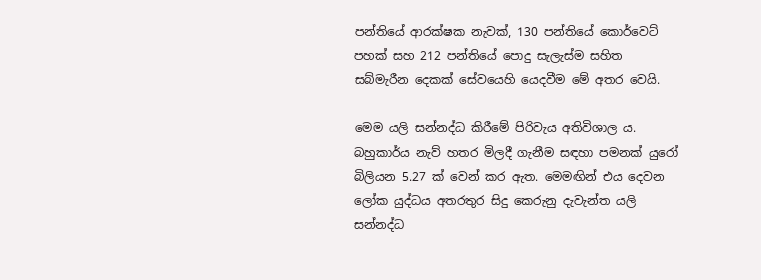පන්තියේ ආරක්ෂක නැවක්, 130 පන්තියේ කොර්වෙට් පහක් සහ 212 පන්තියේ පොදු සැලැස්ම සහිත සබ්මැරීන දෙකක් සේවයෙහි යෙදවීම මේ අතර වෙයි.

මෙම යලි සන්නද්ධ කිරීමේ පිරිවැය අතිවිශාල ය. බහුකාර්ය නැව් හතර මිලදී ගැනීම සඳහා පමනක් යුරෝ බිලියන 5.27 ක් වෙන් කර ඇත. මෙමඟින් එය දෙවන ලෝක යුද්ධය අතරතුර සිදු කෙරුනු දැවැන්ත යලි සන්නද්ධ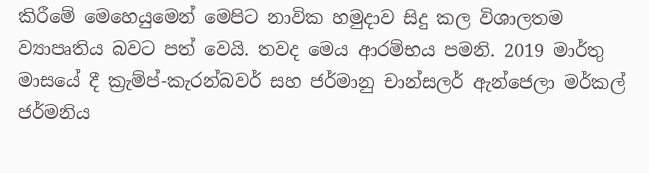කිරීමේ මෙහෙයුමෙන් මෙපිට නාවික හමුදාව සිදු කල විශාලතම ව්‍යාපෘතිය බවට පත් වෙයි. තවද මෙය ආරම්භය පමනි. 2019 මාර්තු මාසයේ දී ක්‍රැම්ප්-කැරන්බවර් සහ ජර්මානු චාන්සලර් ඇන්ජෙලා මර්කල් ජර්මනිය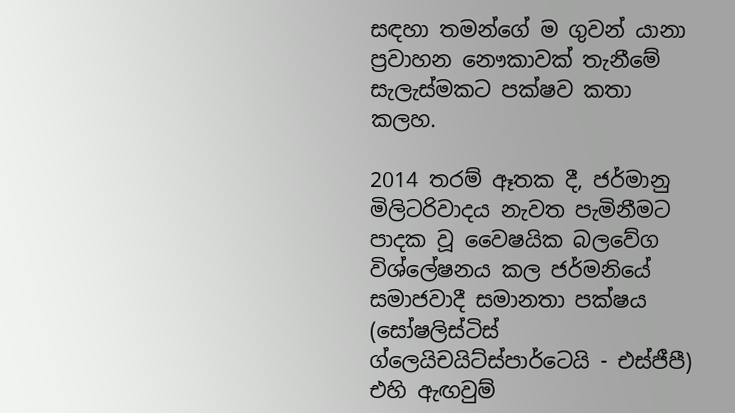සඳහා තමන්ගේ ම ගුවන් යානා ප්‍රවාහන නෞකාවක් තැනීමේ සැලැස්මකට පක්ෂව කතා කලහ.

2014 තරම් ඈතක දී, ජර්මානු මිලිටරිවාදය නැවත පැමිනීමට පාදක වූ වෛෂයික බලවේග විශ්ලේෂනය කල ජර්මනියේ සමාජවාදී සමානතා පක්ෂය (සෝෂලිස්ටිස් ග්ලෙයිචයිට්ස්පාර්ටෙයි - එස්ජීපී) එහි ඇඟවුම්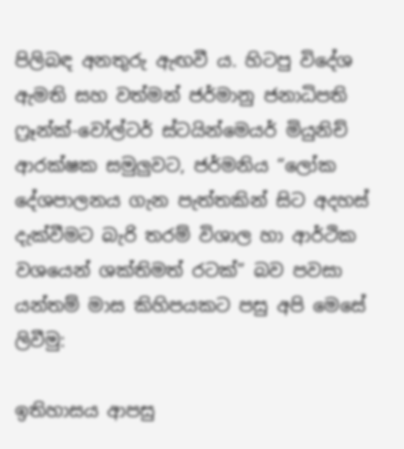පිලිබඳ අනතුරු ඇඟවී ය. හිටපු විදේශ ඇමති සහ වත්මන් ජර්මානු ජනාධිපති ෆ්‍රෑන්ක්-වෝල්ටර් ස්ටයින්මෙයර් මියුනිච් ආරක්ෂක සමුලුවට, ජර්මනිය “ලෝක දේශපාලනය ගැන පැත්තකින් සිට අදහස් දැක්වීමට බැරි තරම් විශාල හා ආර්ථික වශයෙන් ශක්තිමත් රටක්” බව පවසා යන්තම් මාස කිහිපයකට පසු අපි මෙසේ ලිවීමු:

ඉතිහාසය ආපසු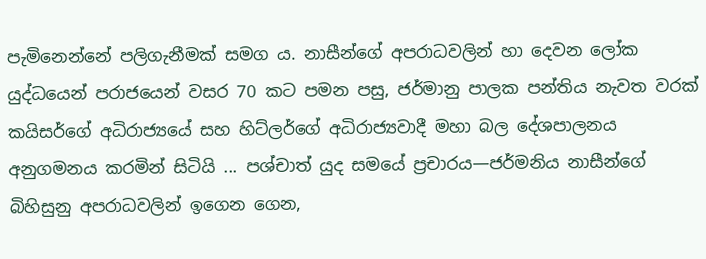පැමිනෙන්නේ පලිගැනීමක් සමග ය. නාසීන්ගේ අපරාධවලින් හා දෙවන ලෝක යුද්ධයෙන් පරාජයෙන් වසර 70 කට පමන පසු, ජර්මානු පාලක පන්තිය නැවත වරක් කයිසර්ගේ අධිරාජ්‍යයේ සහ හිට්ලර්ගේ අධිරාජ්‍යවාදී මහා බල දේශපාලනය අනුගමනය කරමින් සිටියි ... පශ්චාත් යුද සමයේ ප්‍රචාරය—ජර්මනිය නාසීන්ගේ බිහිසුනු අපරාධවලින් ඉගෙන ගෙන,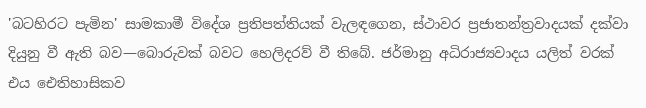'බටහිරට පැමින' සාමකාමී විදේශ ප්‍රතිපත්තියක් වැලඳගෙන, ස්ථාවර ප්‍රජාතන්ත්‍රවාදයක් දක්වා දියුනු වී ඇති බව—බොරුවක් බවට හෙලිදරව් වී තිබේ. ජර්මානු අධිරාජ්‍යවාදය ‌යලිත් වරක් එය ඓතිහාසිකව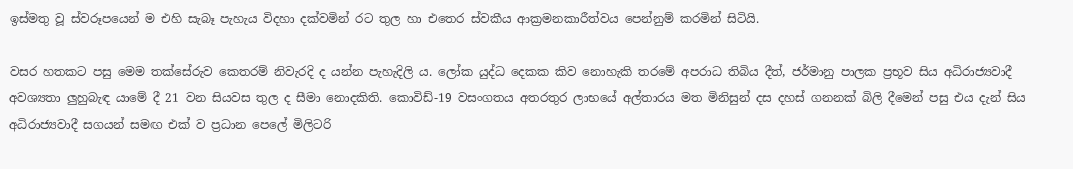ඉස්මතු වූ ස්වරූපයෙන් ම එහි සැබෑ පැහැය විදහා දක්වමින් රට තුල හා එතෙර ස්වකීය ආක්‍රමනකාරීත්වය පෙන්නුම් කරමින් සිටියි.

වසර හතකට පසු මෙම තක්සේරුව කෙතරම් නිවැරදි ද යන්න පැහැදිලි ය. ලෝක යුද්ධ දෙකක කිව නොහැකි තරමේ අපරාධ තිබිය දීත්, ජර්මානු පාලක ප්‍රභූව සිය අධිරාජ්‍යවාදී අවශ්‍යතා ලුහුබැඳ යාමේ දී 21 වන සියවස තුල ද සීමා නොදකිති. කොවිඩ්-19 වසංගතය අතරතුර ලාභයේ අල්තාරය මත මිනිසුන් දස දහස් ගනනක් බිලි දීමෙන් පසු එය දැන් සිය අධිරාජ්‍යවාදී සගයන් සමඟ එක් ව ප්‍රධාන පෙලේ මිලිටරි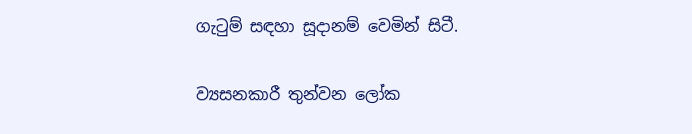ගැටුම් සඳහා සූදානම් වෙමින් සිටී.

ව්‍යසනකාරී තුන්වන ලෝක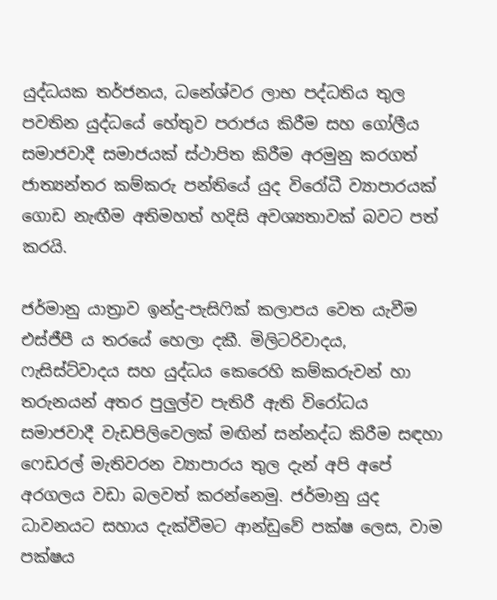යුද්ධයක තර්ජනය, ධනේශ්වර ලාභ පද්ධතිය තුල පවතින යුද්ධයේ හේතුව පරාජය කිරීම සහ ගෝලීය සමාජවාදී සමාජයක් ස්ථාපිත කිරීම අරමුනු කරගත් ජාත්‍යන්තර කම්කරු පන්තියේ යුද විරෝධී ව්‍යාපාරයක් ගොඩ නැඟීම අතිමහත් හදිසි අවශ්‍යතාවක් බවට පත් කරයි.

ජර්මානු යාත්‍රාව ඉන්දු-පැසිෆික් කලාපය වෙත යැවීම එස්ජීපී ය තරයේ හෙලා දකී. මිලිටරිවාදය, ෆැසිස්ට්වාදය සහ යුද්ධය කෙරෙහි කම්කරුවන් හා තරුනයන් අතර පුලුල්ව පැතිරී ඇති විරෝධය සමාජවාදී වැඩපිලිවෙලක් මඟින් සන්නද්ධ කිරීම සඳහා ෆෙඩරල් මැතිවරන ව්‍යාපාරය තුල දැන් අපි අපේ අරගලය වඩා බලවත් කරන්නෙමු. ජර්මානු යුද ධාවනයට සහාය දැක්වීමට ආන්ඩුවේ පක්ෂ ලෙස, වාම පක්ෂය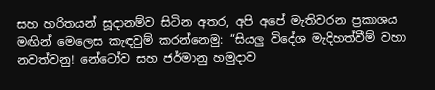සහ හරිතයන් සූදානම්ව සිටින අතර, අපි අපේ මැතිවරන ප්‍රකාශය මඟින් මෙලෙස කැඳවුම් කරන්නෙමු: “සියලු විදේශ මැදිහත්වීම් වහා නවත්වනු! නේටෝව සහ ජර්මානු හමුදාව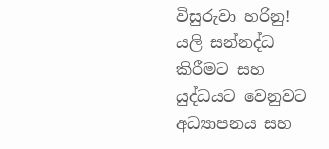විසුරුවා හරිනු! යලි සන්නද්ධ කිරීමට සහ යුද්ධයට වෙනුවට අධ්‍යාපනය සහ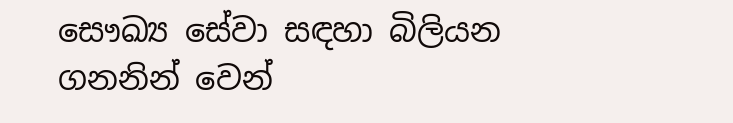සෞඛ්‍ය සේවා සඳහා බිලියන ගනනින් වෙන්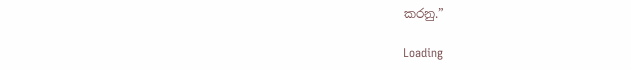කරනු.”

Loading